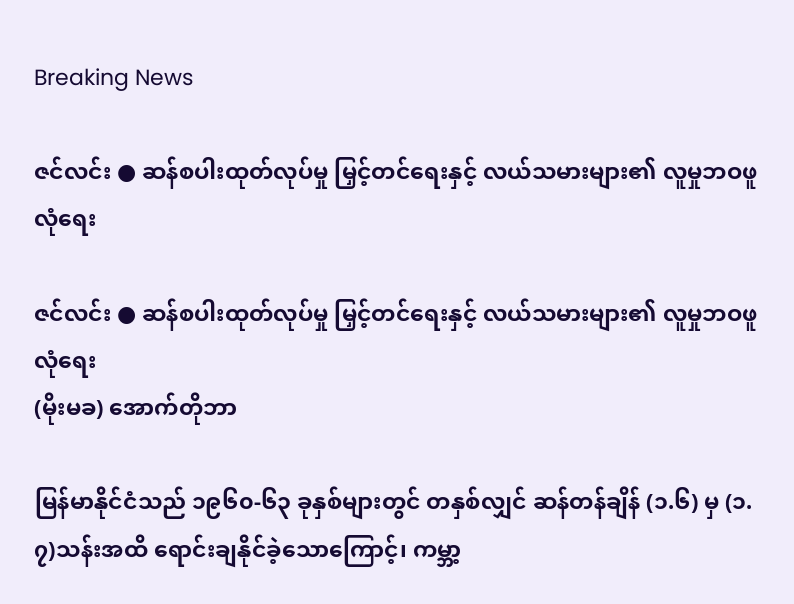Breaking News

ဇင်လင်း ● ဆန်စပါးထုတ်လုပ်မှု မြှင့်တင်ရေးနှင့် လယ်သမားများ၏ လူမှုဘဝဖူလုံရေး

ဇင်လင်း ● ဆန်စပါးထုတ်လုပ်မှု မြှင့်တင်ရေးနှင့် လယ်သမားများ၏ လူမှုဘဝဖူလုံရေး
(မိုးမခ) အောက်တိုဘာ

မြန်မာနိုင်ငံသည် ၁၉၆၀-၆၃ ခုနှစ်များတွင် တနှစ်လျှင် ဆန်တန်ချိန် (၁.၆) မှ (၁.၇)သန်းအထိ ရောင်းချနိုင်ခဲ့သောကြောင့်၊ ကမ္ဘာ့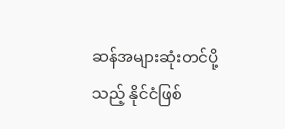ဆန်အများဆုံးတင်ပို့သည့် နိုင်ငံဖြစ်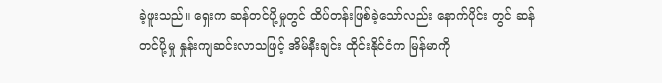ခဲ့ဖူးသည်။ ရှေးက ဆန်တင်ပို့မှုတွင် ထိပ်တန်းဖြစ်ခဲ့သော်လည်း နောက်ပိုင်း တွင် ဆန်တင်ပို့မှု နှုန်းကျဆင်းလာသဖြင့် အိမ်နီးချင်း ထိုင်းနိုင်ငံက မြန်မာကို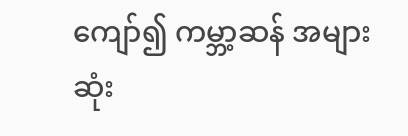ကျော်၍ ကမ္ဘာ့ဆန် အများဆုံး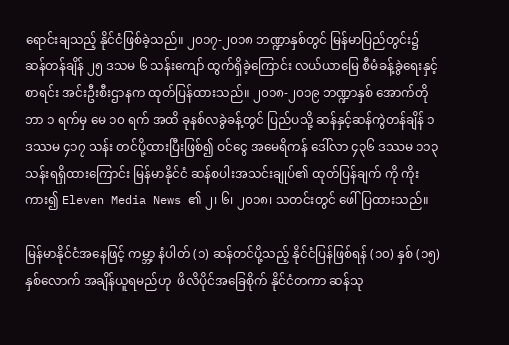ရောင်းချသည့် နိုင်ငံဖြစ်ခဲ့သည်။ ၂၀၁၇-၂၀၁၈ ဘဏ္ဍာနှစ်တွင် မြန်မာပြည်တွင်း၌ ဆန်တန်ချိန် ၂၅ ဒသမ ၆ သန်းကျော် ထွက်ရှိခဲ့ကြောင်း လယ်ယာမြေ စီမံခန့်ခွဲရေးနှင့် စာရင်း အင်းဦးစီးဌာနက ထုတ်ပြန်ထားသည်။ ၂၀၁၈-၂၀၁၉ ဘဏ္ဍာနှစ် အောက်တိုဘာ ၁ ရက်မှ မေ ၁၀ ရက် အထိ ခုနစ်လခွဲခန့်တွင် ပြည်ပသို့ ဆန်နှင့်ဆန်ကွဲတန်ချိန် ၁ ဒဿမ ၄၁၇ သန်း တင်ပို့ထားပြီးဖြစ်၍ ဝင်ငွေ အမေရိကန် ဒေါ်လာ ၄၃၆ ဒဿမ ၁၁၃ သန်းရရှိထားကြောင်း မြန်မာနိုင်ငံ ဆန်စပါးအသင်းချုပ်၏ ထုတ်ပြန်ချက် ကို ကိုးကား၍ Eleven Media News ၏ ၂၊ ၆၊ ၂၀၁၈၊ သတင်းတွင် ဖေါ်ပြထားသည်။

မြန်မာနိုင်ငံအနေဖြင့် ကမ္ဘာ့ နံပါတ် (၁) ဆန်တင်ပို့သည့် နိုင်ငံပြန်ဖြစ်ရန် (၁၀) နှစ် (၁၅)နှစ်လောက် အချိန်ယူရမည်ဟု  ဖိလိပိုင်အခြေစိုက် နိုင်ငံတကာ ဆန်သု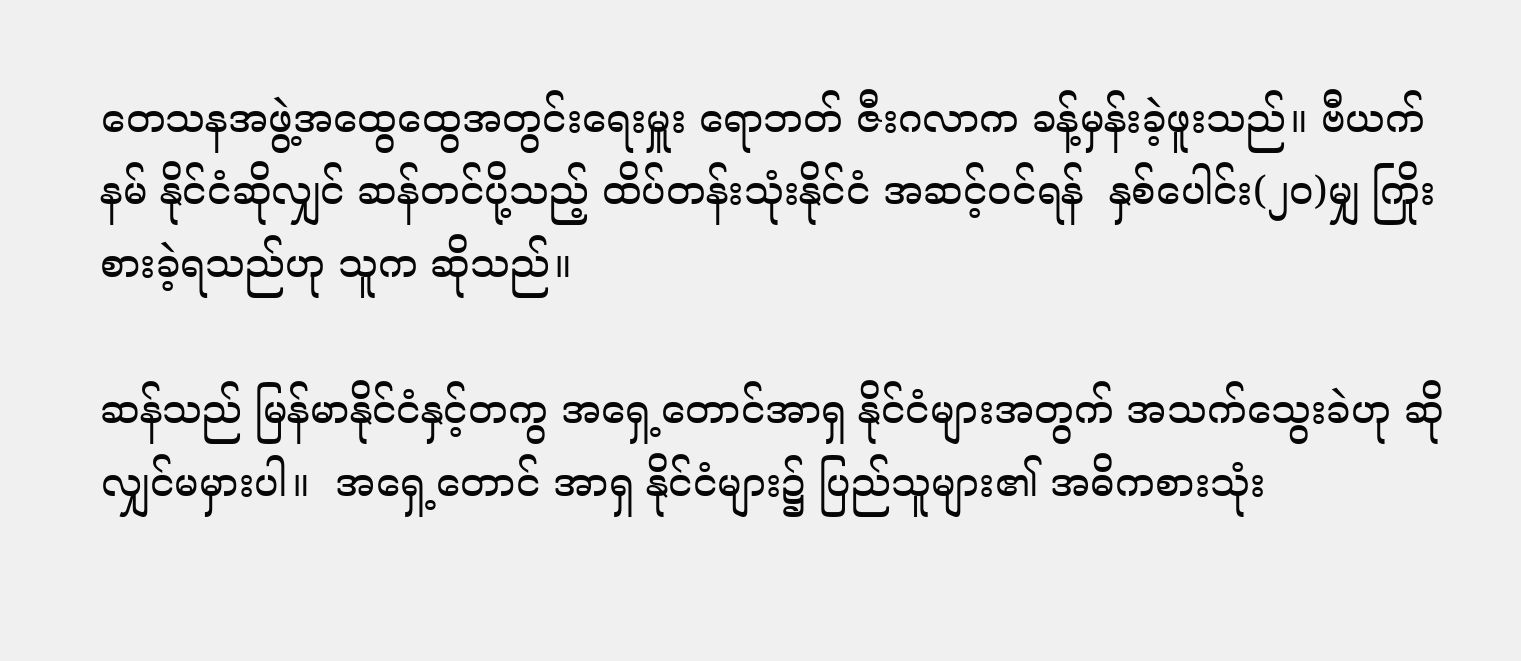တေသနအဖွဲ့အထွေထွေအတွင်းရေးမှူး ရောဘတ် ဇီးဂလာက ခန့်မှန်းခဲ့ဖူးသည်။ ဗီယက်နမ် နိုင်ငံဆိုလျှင် ဆန်တင်ပို့သည့် ထိပ်တန်းသုံးနိုင်ငံ အဆင့်ဝင်ရန်  နှစ်ပေါင်း(၂၀)မျှ ကြိုးစားခဲ့ရသည်ဟု သူက ဆိုသည်။

ဆန်သည် မြန်မာနိုင်ငံနှင့်တကွ အရှေ့တောင်အာရှ နိုင်ငံများအတွက် အသက်သွေးခဲဟု ဆိုလျှင်မမှားပါ။  အရှေ့တောင် အာရှ နိုင်ငံများ၌ ပြည်သူများ၏ အဓိကစားသုံး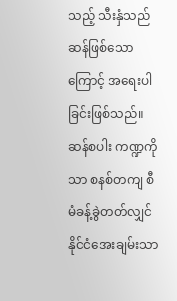သည့် သီးနှံသည် ဆန်ဖြစ်သောကြောင့် အရေးပါခြင်းဖြစ်သည်။ ဆန်စပါး ကဏ္ဍကိုသာ စနစ်တကျ စီမံခန့်ခွဲတတ်လျှင် နိုင်ငံအေးချမ်းသာ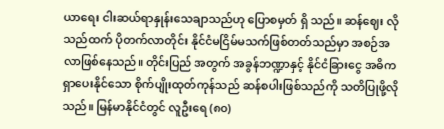ယာရေး ငါးဆယ်ရာနှုန်းသေချာသည်ဟု ပြောစမှတ် ရှိ သည်။ ဆန်ဈေး လိုသည်ထက် ပိုတက်လာတိုင်း နိုင်ငံမငြိမ်မသက်ဖြစ်တတ်သည်မှာ အစဉ်အလာဖြစ်နေသည်။ တိုင်းပြည် အတွက် အခွန်ဘဏ္ဍာနှင့် နိုင်ငံခြားငွေ အဓိကရှာပေးနိုင်သော စိုက်ပျိုးထုတ်ကုန်သည် ဆန်စပါးဖြစ်သည်ကို သတိပြုဖို့လို သည်။ မြန်မာနိုင်ငံတွင် လူဦးရေ (၈၀)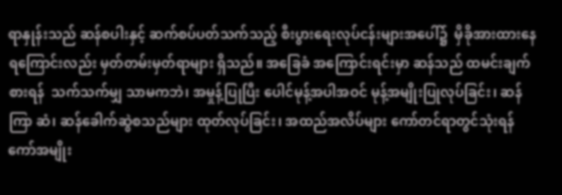ရာနှုန်းသည် ဆန်စပါးနှင့် ဆက်စပ်ပတ်သက်သည့် စီးပွားရေးလုပ်ငန်းများအပေါ်၌  မှိခိုအားထားနေရကြောင်းလည်း မှတ်တမ်းမှတ်ရာများ ရှိသည်။ အခြေခံ အကြောင်းရင်းမှာ ဆန်သည် ထမင်းချက်စားရန်  သက်သက်မျှ သာမကဘဲ၊ အမှုန့်ပြုပြီး ပေါင်မုန့်အပါအဝင် မုန့်အမျိုးပြုလုပ်ခြင်း၊ ဆန်ကြာ ဆံ၊ ဆန်ခေါက်ဆွဲစသည်များ ထုတ်လုပ်ခြင်း၊ အထည်အလိပ်များ ကော်တင်ရာတွင်သုံးရန် ကော်အမျိုး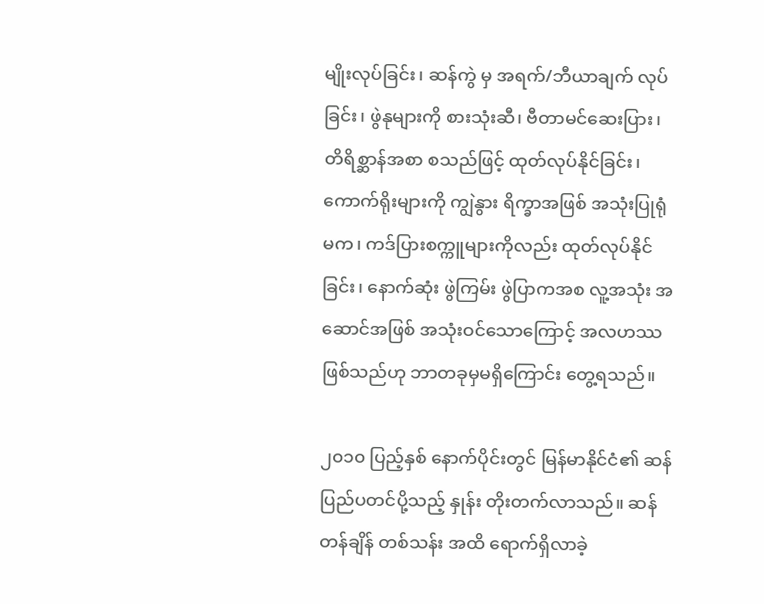မျိုးလုပ်ခြင်း၊ ဆန်ကွဲ မှ အရက်/ဘီယာချက် လုပ်ခြင်း၊ ဖွဲနုများကို စားသုံးဆီ၊ ဗီတာမင်ဆေးပြား၊ တိရိစ္ဆာန်အစာ စသည်ဖြင့် ထုတ်လုပ်နိုင်ခြင်း၊ ကောက်ရိုးများကို ကျွဲနွား ရိက္ခာအဖြစ် အသုံးပြုရုံမက၊ ကဒ်ပြားစက္ကူများကိုလည်း ထုတ်လုပ်နိုင်ခြင်း၊ နောက်ဆုံး ဖွဲကြမ်း ဖွဲပြာကအစ လူ့အသုံး အဆောင်အဖြစ် အသုံးဝင်သောကြောင့် အလဟဿဖြစ်သည်ဟု ဘာတခုမှမရှိကြောင်း တွေ့ရသည်။

၂၀၁၀ ပြည့်နှစ် နောက်ပိုင်းတွင် မြန်မာနိုင်ငံ၏ ဆန်ပြည်ပတင်ပို့သည့် နှုန်း တိုးတက်လာသည်။ ဆန်တန်ချိန် တစ်သန်း အထိ ရောက်ရှိလာခဲ့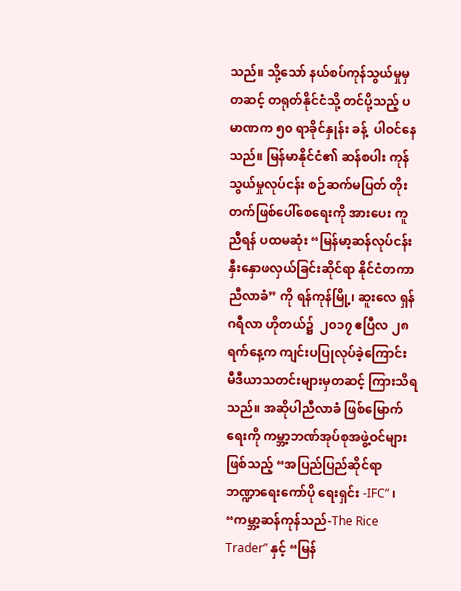သည်။ သို့သော် နယ်စပ်ကုန်သွယ်မှုမှတဆင့် တရုတ်နိုင်ငံသို့ တင်ပို့သည့် ပမာဏက ၅၀ ရာခိုင်နှုန်း ခန့်  ပါဝင်နေသည်။ မြန်မာနိုင်ငံ၏ ဆန်စပါး ကုန်သွယ်မှုလုပ်ငန်း စဉ်ဆက်မပြတ် တိုးတက်ဖြစ်ပေါ်စေရေးကို အားပေး ကူညီရန် ပထမဆုံး “မြန်မာ့ဆန်လုပ်ငန်း နှီးနှောဖလှယ်ခြင်းဆိုင်ရာ နိုင်ငံတကာ ညီလာခံ” ကို ရန်ကုန်မြို့၊ ဆူးလေ ရှန်ဂရီလာ ဟိုတယ်၌  ၂၀၁၇ ဧပြီလ ၂၈ ရက်နေ့က ကျင်းပပြုလုပ်ခဲ့ကြောင်း မီဒီယာသတင်းများမှတဆင့် ကြားသိရ သည်။ အဆိုပါညီလာခံ ဖြစ်မြောက်ရေးကို ကမ္ဘာ့ဘဏ်အုပ်စုအဖွဲ့ဝင်များဖြစ်သည့် “အပြည်ပြည်ဆိုင်ရာဘဏ္ဍာရေးကော်ပို ရေးရှင်း -IFC” ၊ “ကမ္ဘာ့ဆန်ကုန်သည်-The Rice Trader” နှင့် “မြန်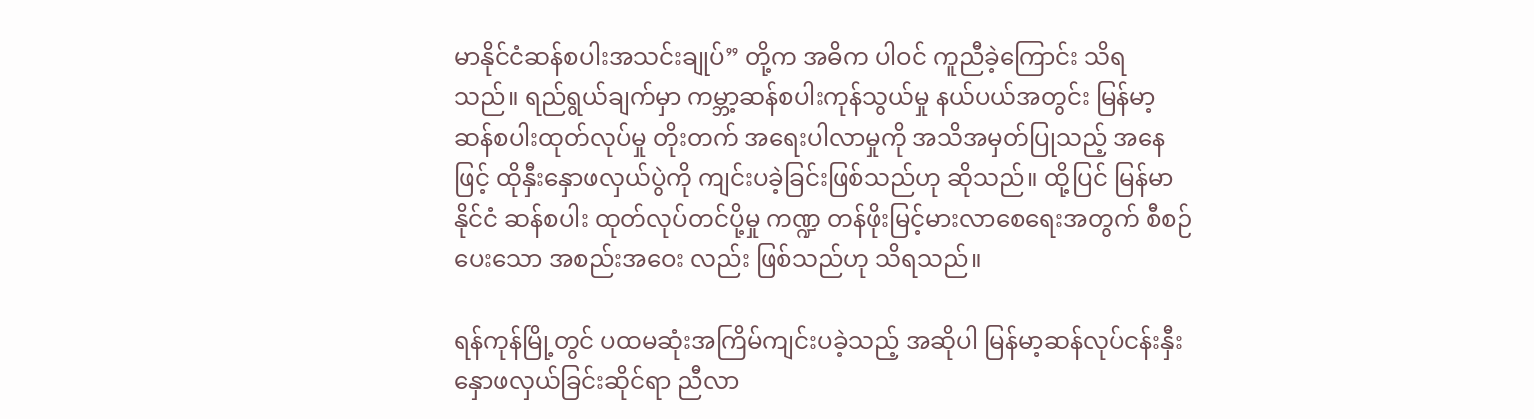မာနိုင်ငံဆန်စပါးအသင်းချုပ်” တို့က အဓိက ပါဝင် ကူညီခဲ့ကြောင်း သိရသည်။ ရည်ရွယ်ချက်မှာ ကမ္ဘာ့ဆန်စပါးကုန်သွယ်မှု နယ်ပယ်အတွင်း မြန်မာ့ဆန်စပါးထုတ်လုပ်မှု တိုးတက် အရေးပါလာမှုကို အသိအမှတ်ပြုသည့် အနေဖြင့် ထိုနှီးနှောဖလှယ်ပွဲကို ကျင်းပခဲ့ခြင်းဖြစ်သည်ဟု ဆိုသည်။ ထို့ပြင် မြန်မာနိုင်ငံ ဆန်စပါး ထုတ်လုပ်တင်ပို့မှု ကဏ္ဍ တန်ဖိုးမြင့်မားလာစေရေးအတွက် စီစဉ်ပေးသော အစည်းအဝေး လည်း ဖြစ်သည်ဟု သိရသည်။

ရန်ကုန်မြို့တွင် ပထမဆုံးအကြိမ်ကျင်းပခဲ့သည့် အဆိုပါ မြန်မာ့ဆန်လုပ်ငန်းနှီးနှောဖလှယ်ခြင်းဆိုင်ရာ ညီလာ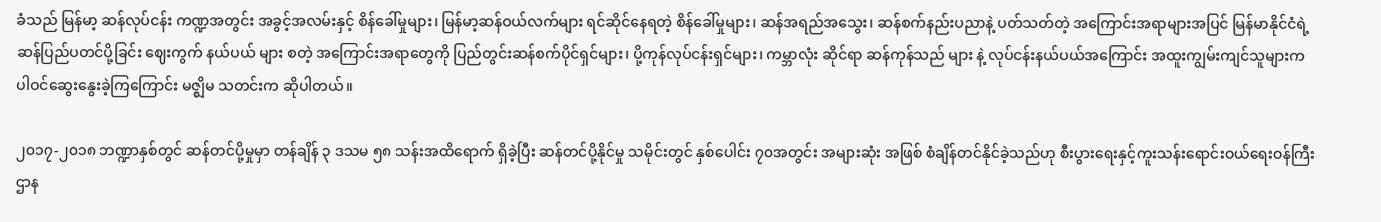ခံသည် မြန်မာ့ ဆန်လုပ်ငန်း ကဏ္ဍအတွင်း အခွင့်အလမ်းနှင့် စိန်ခေါ်မှုများ၊ မြန်မာ့ဆန်ဝယ်လက်များ ရင်ဆိုင်နေရတဲ့ စိန်ခေါ်မှုများ၊ ဆန်အရည်အသွေး၊ ဆန်စက်နည်းပညာနဲ့ ပတ်သတ်တဲ့ အကြောင်းအရာများအပြင် မြန်မာနိုင်ငံရဲ့ ဆန်ပြည်ပတင်ပို့ခြင်း ဈေးကွက် နယ်ပယ် များ စတဲ့ အကြောင်းအရာတွေကို ပြည်တွင်းဆန်စက်ပိုင်ရှင်များ၊ ပို့ကုန်လုပ်ငန်းရှင်များ၊ ကမ္ဘာလုံး ဆိုင်ရာ ဆန်ကုန်သည် များ နဲ့ လုပ်ငန်းနယ်ပယ်အကြောင်း အထူးကျွမ်းကျင်သူများက ပါဝင်ဆွေးနွေးခဲ့ကြကြောင်း မဇ္ဈိမ သတင်းက ဆိုပါတယ်။

၂၀၁၇-၂၀၁၈ ဘဏ္ဍာနှစ်တွင် ဆန်တင်ပို့မှုမှာ တန်ချိန် ၃ ဒသမ ၅၈ သန်းအထိရောက် ရှိခဲ့ပြီး ဆန်တင်ပို့နိုင်မှု သမိုင်းတွင် နှစ်ပေါင်း ၇၀အတွင်း အများဆုံး အဖြစ် စံချိန်တင်နိုင်ခဲ့သည်ဟု စီးပွားရေးနှင့်ကူးသန်းရောင်းဝယ်ရေးဝန်ကြီးဌာန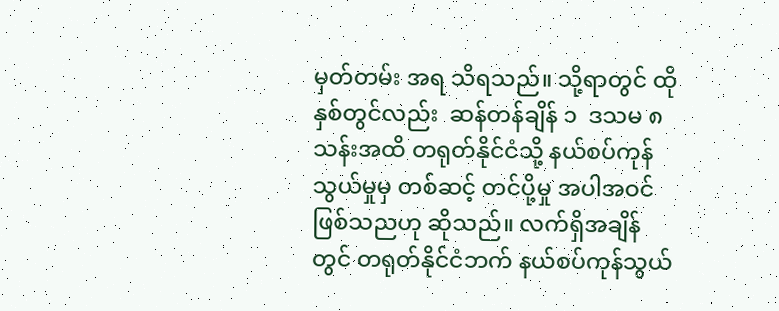မှတ်တမ်း အရ သိရသည်။ သို့ရာတွင် ထိုနှစ်တွင်လည်း  ဆန်တန်ချိန် ၁  ဒသမ ၈ သန်းအထိ တရုတ်နိုင်ငံသို့ နယ်စပ်ကုန်သွယ်မှုမှ တစ်ဆင့် တင်ပို့မှု အပါအဝင် ဖြစ်သညဟု ဆိုသည်။ လက်ရှိအချိန်တွင် တရုတ်နိုင်ငံဘက် နယ်စပ်ကုန်သွယ်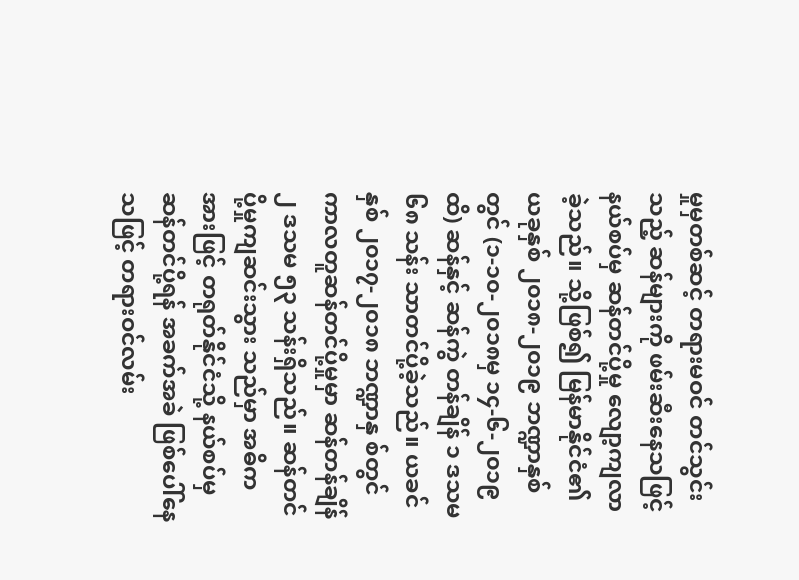မှုမှတစ်ဆင့် တရားမဝင် တင်သွင်းသည့် ဆန်များကို ဖမ်းဆီးနေသဖြင့် နယ်စပ်မှ ဆန်တင်ပို့မှု လျော့ကျလာခဲ့သည်။ သို့ဖြစ်၍ မြန်မာနိုင်ငံ၏ ယခုနှစ် ၂၀၁၈-၂၀၁၉ ဘဏ္ဍာနှစ်တွင် (၁-၁၀-၂၀၁၈မှ ၁၄-၆-၂၀၁၉ထိ) ဆန်နှင့် ဆန်ကွဲ တန်ချိန် ၁ ဒသမ ၆၈ သန်း သာတင်ပို့ခဲ့သည်။ ယခင်နှစ် ၂၀၁၇-၂၀၁၈ ဘဏ္ဍာနှ စ်တွင် ကာလတူဆန်တင်ပို့မှုမှာ ဆန်တန်ချိန်  ၂ ဒသမ ၅၃ သန်းရှိသည်။ ဆန်တင်ပို့မှုကျဆင်းသွား သည်မှာ အဓိကအားဖြင့် တရုတ်နိုင်ငံသို့ နယ်စပ်မှ ဆန်တင်ပို့ရန် အခက်အခဲ ဖြစ်ပေါ်နေသဖြင့် တရားဝင်လမ်း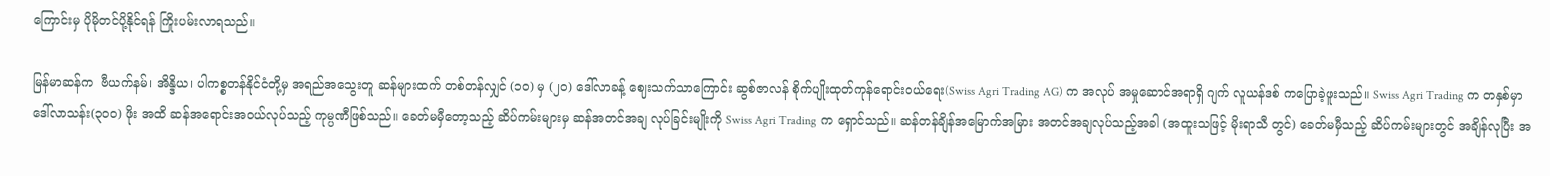ကြောင်းမှ ပိုမိုတင်ပို့နိုင်ရန် ကြိုးပမ်းလာရသည်။

မြန်မာဆန်က  ဗီယက်နမ်၊ အိန္ဒိယ၊ ပါကစ္စတန်နိုင်ငံတို့မှ အရည်အသွေးတူ ဆန်များထက် တစ်တန်လျှင် (၁၀) မှ (၂၀) ဒေါ်လာခန့် ဈေးသက်သာကြောင်း ဆွစ်ဇာလန် စိုက်ပျိုးထုတ်ကုန်ရောင်းဝယ်ရေး(Swiss Agri Trading AG) က အလုပ် အမှုဆောင်အရာရှိ ဂျက် လူယန်ဒစ် ကပြောခဲ့ဖူးသည်။ Swiss Agri Trading က တနှစ်မှာ ဒေါ်လာသန်း(၃၀၀) ဖိုး အထိ ဆန်အရောင်းအဝယ်လုပ်သည့် ကုမ္ပဏီဖြစ်သည်။ ခေတ်မမှီတော့သည့် ဆိပ်ကမ်းများမှ ဆန်အတင်အချ လုပ်ခြင်းမျိုးကို Swiss Agri Trading က ရှောင်သည်။ ဆန်တန်ချိန်အမြောက်အမြား အတင်အချလုပ်သည့်အခါ (အထူးသဖြင့် မိုးရာသီ တွင်) ခေတ်မမှီသည့် ဆိပ်ကမ်းများတွင် အချိန်လုပြီး အ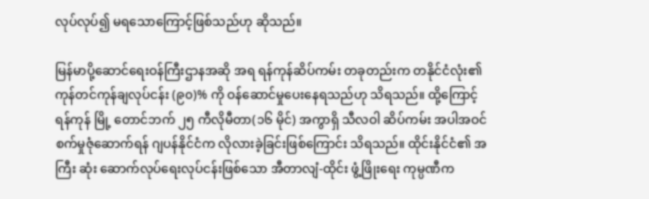လုပ်လုပ်၍ မရသောကြောင့်ဖြစ်သည်ဟု ဆိုသည်။

မြန်မာပို့ဆောင်ရေးဝန်ကြီးဌာနအဆို အရ ရန်ကုန်ဆိပ်ကမ်း တခုတည်းက တနိုင်ငံလုံး၏ ကုန်တင်ကုန်ချလုပ်ငန်း (၉၀)% ကို ဝန်ဆောင်မှုပေးနေရသည်ဟု သိရသည်။ ထို့ကြောင့် ရန်ကုန် မြို့ တောင်ဘက် ၂၅ ကီလိုမီတာ(၁၆ မိုင်) အကွာရှိ သီလဝါ ဆိပ်ကမ်း အပါအဝင် စက်မှုဇုံဆောက်ရန် ဂျပန်နိုင်ငံက လိုလားခဲ့ခြင်းဖြစ်ကြောင်း သိရသည်။ ထိုင်းနိုင်ငံ၏ အကြီး ဆုံး ဆောက်လုပ်ရေးလုပ်ငန်းဖြစ်သော အီတာလျံ-ထိုင်း ဖွံ့ဖြိုးရေး ကုမ္ပဏီက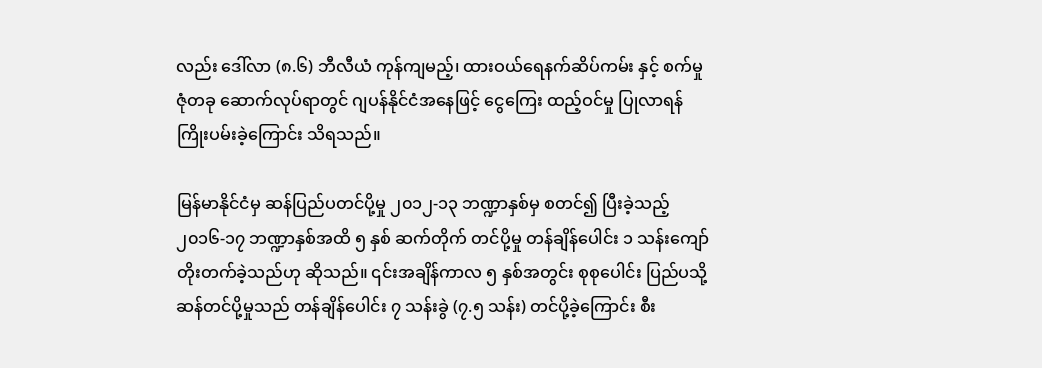လည်း ဒေါ်လာ (၈.၆) ဘီလီယံ ကုန်ကျမည့်၊ ထားဝယ်ရေနက်ဆိပ်ကမ်း နှင့် စက်မှုဇုံတခု ဆောက်လုပ်ရာတွင် ဂျပန်နိုင်ငံအနေဖြင့် ငွေကြေး ထည့်ဝင်မှု ပြုလာရန် ကြိုးပမ်းခဲ့ကြောင်း သိရသည်။

မြန်မာနိုင်ငံမှ ဆန်ပြည်ပတင်ပို့မှု ၂၀၁၂-၁၃ ဘဏ္ဍာနှစ်မှ စတင်၍ ပြီးခဲ့သည့် ၂၀၁၆-၁၇ ဘဏ္ဍာနှစ်အထိ ၅ နှစ် ဆက်တိုက် တင်ပို့မှု တန်ချိန်ပေါင်း ၁ သန်းကျော် တိုးတက်ခဲ့သည်ဟု ဆိုသည်။ ၎င်းအချိန်ကာလ ၅ နှစ်အတွင်း စုစုပေါင်း ပြည်ပသို့ ဆန်တင်ပို့မှုသည် တန်ချိန်ပေါင်း ၇ သန်းခွဲ (၇.၅ သန်း) တင်ပို့ခဲ့ကြောင်း စီး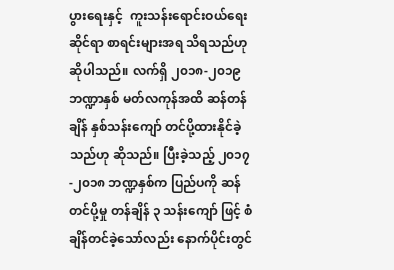ပွားရေးနှင့်  ကူးသန်းရောင်းဝယ်ရေး ဆိုင်ရာ စာရင်းများအရ သိရသည်ဟု ဆိုပါသည်။ လက်ရှိ ၂၀၁၈-၂၀၁၉ ဘဏ္ဍာနှစ် မတ်လကုန်အထိ ဆန်တန်ချိန် နှစ်သန်းကျော် တင်ပို့ထားနိုင်ခဲ့သည်ဟု ဆိုသည်။ ပြီးခဲ့သည့် ၂၀၁၇-၂၀၁၈ ဘဏ္ဍနှစ်က ပြည်ပကို ဆန်တင်ပို့မှု တန်ချိန် ၃ သန်းကျော် ဖြင့် စံချိန်တင်ခဲ့သော်လည်း နောက်ပိုင်းတွင်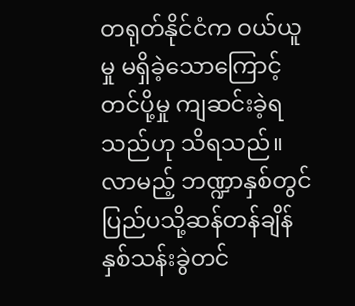တရုတ်နိုင်ငံက ဝယ်ယူမှု မရှိခဲ့သောကြောင့် တင်ပို့မှု ကျဆင်းခဲ့ရသည်ဟု သိရသည်။ လာမည့် ဘဏ္ဍာနှစ်တွင် ပြည်ပသို့ဆန်တန်ချိန် နှစ်သန်းခွဲတင်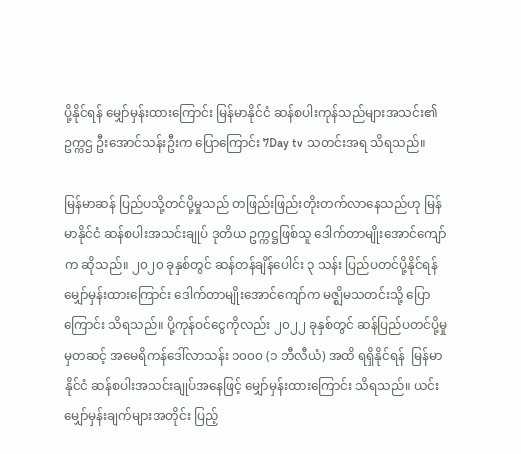ပို့နိုင်ရန် မျှော်မှန်းထားကြောင်း မြန်မာနိုင်ငံ ဆန်စပါးကုန်သည်များအသင်း၏ ဥက္ကဌ ဦးအောင်သန်းဦးက ပြောကြောင်း 7Day tv သတင်းအရ သိရသည်။

မြန်မာဆန် ပြည်ပသို့တင်ပို့မှုသည် တဖြည်းဖြည်းတိုးတက်လာနေသည်ဟု မြန်မာနိုင်ငံ ဆန်စပါးအသင်းချုပ် ဒုတိယ ဥက္ကဋ္ဌဖြစ်သူ ဒေါက်တာမျိုးအောင်ကျော်က ဆိုသည်။ ၂၀၂၀ ခုနှစ်တွင် ဆန်တန်ချိန်ပေါင်း ၃ သန်း ပြည်ပတင်ပို့နိုင်ရန် မျှော်မှန်းထားကြောင်း ဒေါက်တာမျိုးအောင်ကျော်က မဇ္ဈိမသတင်းသို့ ပြောကြောင်း သိရသည်။ ပို့ကုန်ဝင်ငွေကိုလည်း ၂၀၂၂ ခုနှစ်တွင် ဆန်ပြည်ပတင်ပို့မှုမှတဆင့် အမေရိကန်ဒေါ်လာသန်း ၁၀၀၀ (၁ ဘီလီယံ) အထိ ရရှိနိုင်ရန်  မြန်မာနိုင်ငံ ဆန်စပါးအသင်းချုပ်အနေဖြင့် မျှော်မှန်းထားကြောင်း သိရသည်။ ယင်းမျှော်မှန်းချက်များအတိုင်း ပြည့်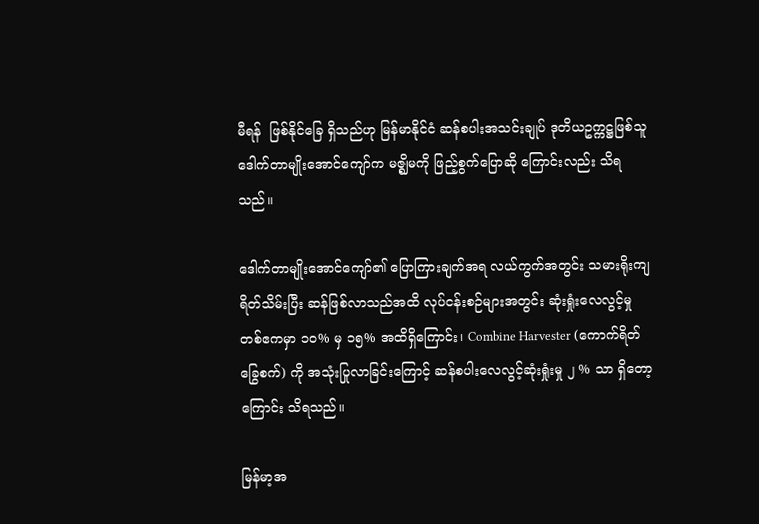မီရန်  ဖြစ်နိုင်ခြေ ရှိသည်ဟု မြန်မာနိုင်ငံ ဆန်စပါးအသင်းချုပ် ဒုတိယဥက္ကဋ္ဌဖြစ်သူ ဒေါက်တာမျိုးအောင်ကျော်က မဇ္ဈိမကို ဖြည့်စွက်ပြောဆို ကြောင်းလည်း သိရသည်။

ဒေါက်တာမျိုးအောင်ကျော်၏ ပြောကြားချက်အရ လယ်ကွက်အတွင်း သမားရိုးကျ ရိတ်သိမ်းပြီး ဆန်ဖြစ်လာသည်အထိ လုပ်ငန်းစဉ်များအတွင်း ဆုံးရှုံးလေလွင့်မှု တစ်ဧကမှာ ၁၀% မှ ၁၅% အထိရှိကြောင်း၊ Combine Harvester (ကောက်ရိတ်ခြွေစက်) ကို အသုံးပြုလာခြင်းကြောင့် ဆန်စပါးလေလွင့်ဆုံးရှုံးမှု ၂ % သာ ရှိတော့ကြောင်း သိရသည်။

မြန်မာ့အ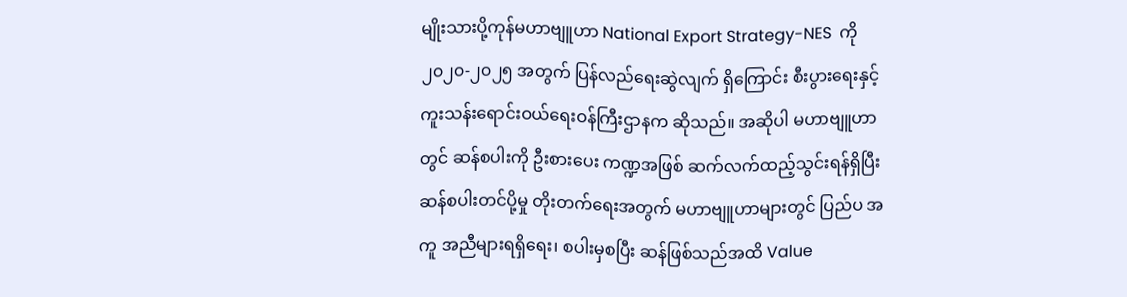မျိုးသားပို့ကုန်မဟာဗျူဟာ National Export Strategy-NES  ကို ၂၀၂၀-၂၀၂၅ အတွက် ပြန်လည်ရေးဆွဲလျက် ရှိကြောင်း စီးပွားရေးနှင့်ကူးသန်းရောင်းဝယ်ရေးဝန်ကြီးဌာနက ဆိုသည်။ အဆိုပါ မဟာဗျူဟာတွင် ဆန်စပါးကို ဦးစားပေး ကဏ္ဍအဖြစ် ဆက်လက်ထည့်သွင်းရန်ရှိပြီး ဆန်စပါးတင်ပို့မှု တိုးတက်ရေးအတွက် မဟာဗျူဟာများတွင် ပြည်ပ အကူ အညီများရရှိရေး၊ စပါးမှစပြီး ဆန်ဖြစ်သည်အထိ Value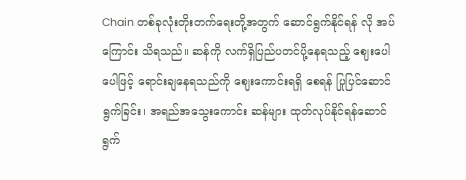Chain တစ်ခုလုံးတိုးတက်ရေးတို့အတွက် ဆောင်ရွက်နိုင်ရန် လို အပ်ကြောင်း သိရသည်။ ဆန်ကို လက်ရှိပြည်ပတင်ပို့နေရသည့် ဈေးပေါပေါဖြင့် ရောင်းချနေရသည်ကို ဈေးကောင်းရရှိ စေရန် ပြုပြင်ဆောင်ရွက်ခြင်း၊ အရည်အသွေးကောင်း ဆန်များ ထုတ်လုပ်နိုင်ရန်ဆောင်ရွက်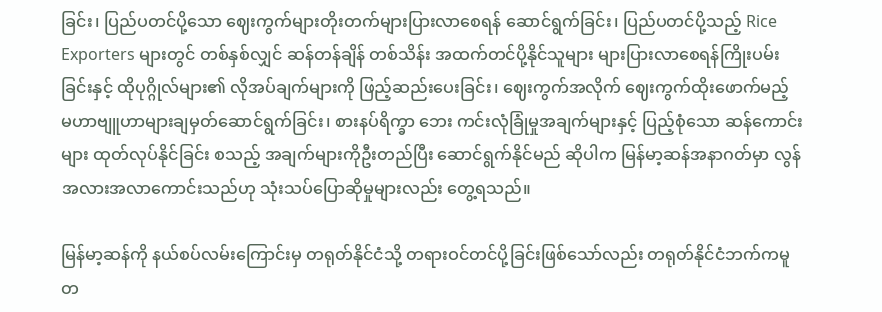ခြင်း၊ ပြည်ပတင်ပို့သော ဈေးကွက်များတိုးတက်များပြားလာစေရန် ဆောင်ရွက်ခြင်း၊ ပြည်ပတင်ပို့သည့် Rice Exporters များတွင် တစ်နှစ်လျှင် ဆန်တန်ချိန် တစ်သိန်း အထက်တင်ပို့နိုင်သူများ များပြားလာစေရန်ကြိုးပမ်းခြင်းနှင့် ထိုပုဂ္ဂိုလ်များ၏ လိုအပ်ချက်များကို ဖြည့်ဆည်းပေးခြင်း၊ ဈေးကွက်အလိုက် ဈေးကွက်ထိုးဖောက်မည့် မဟာဗျူဟာများချမှတ်ဆောင်ရွက်ခြင်း၊ စားနပ်ရိက္ခာ ဘေး ကင်းလုံခြုံမှုအချက်များနှင့် ပြည့်စုံသော ဆန်ကောင်းများ ထုတ်လုပ်နိုင်ခြင်း စသည့် အချက်များကိုဦးတည်ပြီး ဆောင်ရွက်နိုင်မည် ဆိုပါက မြန်မာ့ဆန်အနာဂတ်မှာ လွန်အလားအလာကောင်းသည်ဟု သုံးသပ်ပြောဆိုမှုများလည်း တွေ့ရသည်။

မြန်မာ့ဆန်ကို နယ်စပ်လမ်းကြောင်းမှ တရုတ်နိုင်ငံသို့ တရားဝင်တင်ပို့ခြင်းဖြစ်သော်လည်း တရုတ်နိုင်ငံဘက်ကမူ တ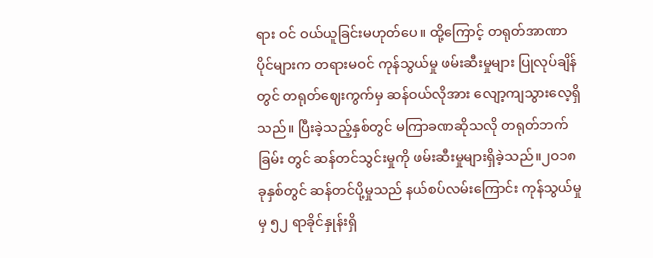ရား ဝင် ဝယ်ယူခြင်းမဟုတ်ပေ။ ထို့ကြောင့် တရုတ်အာဏာပိုင်များက တရားမဝင် ကုန်သွယ်မှု ဖမ်းဆီးမှုများ ပြုလုပ်ချိန်တွင် တရုတ်ဈေးကွက်မှ ဆန်ဝယ်လိုအား လျော့ကျသွားလေ့ရှိသည်။ ပြီးခဲ့သည့်နှစ်တွင် မကြာခဏဆိုသလို တရုတ်ဘက်ခြမ်း တွင် ဆန်တင်သွင်းမှုကို ဖမ်းဆီးမှုများရှိခဲ့သည်။၂ဝ၁၈ ခုနှစ်တွင် ဆန်တင်ပို့မှုသည် နယ်စပ်လမ်းကြောင်း ကုန်သွယ်မှုမှ ၅၂ ရာခိုင်နှုန်းရှိ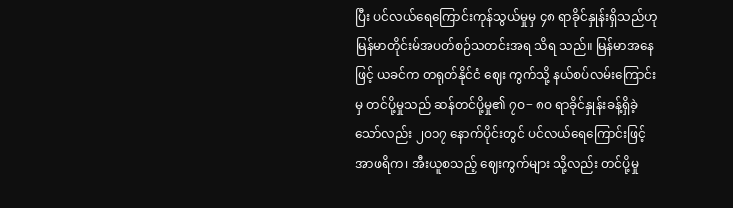ပြီး ပင်လယ်ရေကြောင်းကုန်သွယ်မှုမှ ၄၈ ရာခိုင်နှုန်းရှိသည်ဟု မြန်မာတိုင်းမ်အပတ်စဉ်သတင်းအရ သိရ သည်။ မြန်မာအနေဖြင့် ယခင်က တရုတ်နိုင်ငံ ဈေး ကွက်သို့ နယ်စပ်လမ်းကြောင်းမှ တင်ပို့မှုသည် ဆန်တင်ပို့မှု၏ ၇ဝ− ၈ဝ ရာခိုင်နှုန်းခန့်ရှိခဲ့သော်လည်း ၂ဝ၁၇ နောက်ပိုင်းတွင် ပင်လယ်ရေကြောင်းဖြင့် အာဖရိက၊ အီးယူစသည့် ဈေးကွက်များ သို့လည်း တင်ပို့မှု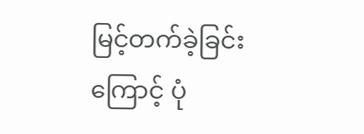မြင့်တက်ခဲ့ခြင်းကြောင့် ပုံ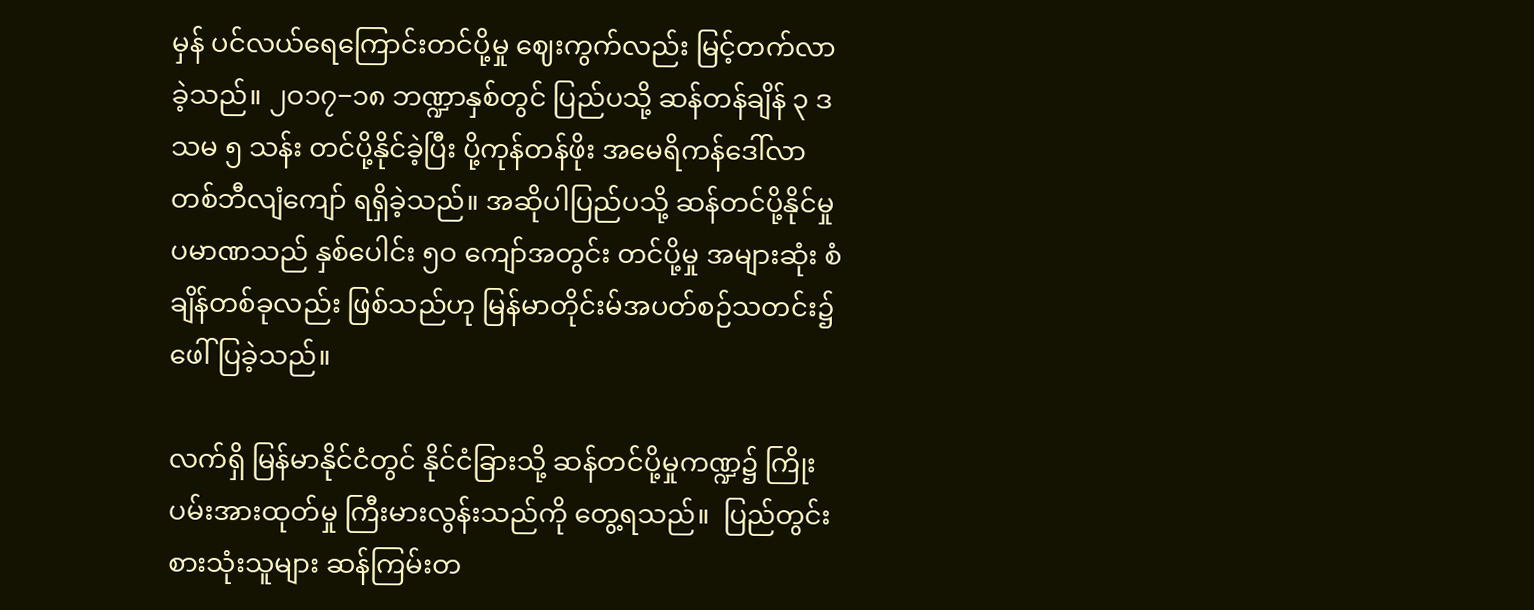မှန် ပင်လယ်ရေကြောင်းတင်ပို့မှု ဈေးကွက်လည်း မြင့်တက်လာခဲ့သည်။ ၂ဝ၁၇−၁၈ ဘဏ္ဍာနှစ်တွင် ပြည်ပသို့ ဆန်တန်ချိန် ၃ ဒသမ ၅ သန်း တင်ပို့နိုင်ခဲ့ပြီး ပို့ကုန်တန်ဖိုး အမေရိကန်ဒေါ်လာ တစ်ဘီလျံကျော် ရရှိခဲ့သည်။ အဆိုပါပြည်ပသို့ ဆန်တင်ပို့နိုင်မှု ပမာဏသည် နှစ်ပေါင်း ၅ဝ ကျော်အတွင်း တင်ပို့မှု အများဆုံး စံချိန်တစ်ခုလည်း ဖြစ်သည်ဟု မြန်မာတိုင်းမ်အပတ်စဉ်သတင်း၌ ဖေါ်ပြခဲ့သည်။

လက်ရှိ မြန်မာနိုင်ငံတွင် နိုင်ငံခြားသို့ ဆန်တင်ပို့မှုကဏ္ဍ၌ ကြိုးပမ်းအားထုတ်မှု ကြီးမားလွန်းသည်ကို တွေ့ရသည်။  ပြည်တွင်းစားသုံးသူများ ဆန်ကြမ်းတ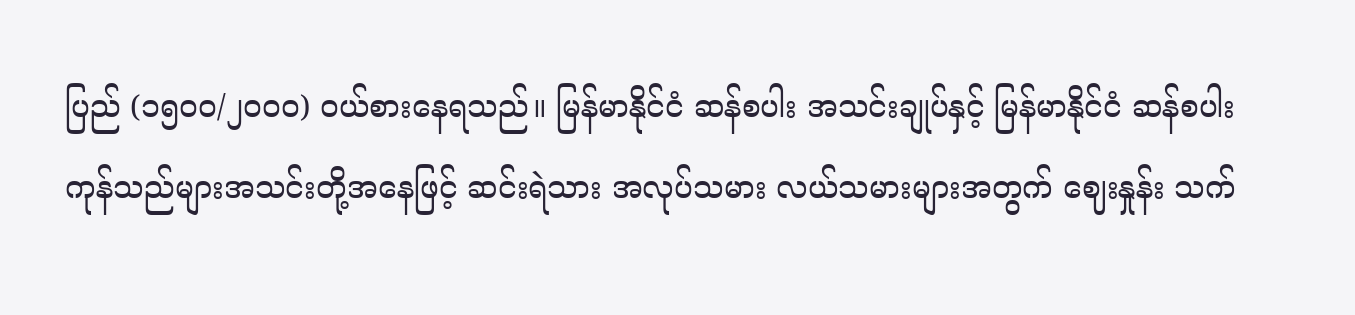ပြည် (၁၅၀၀/၂၀၀၀) ဝယ်စားနေရသည်။ မြန်မာနိုင်ငံ ဆန်စပါး အသင်းချုပ်နှင့် မြန်မာနိုင်ငံ ဆန်စပါး ကုန်သည်များအသင်းတို့အနေဖြင့် ဆင်းရဲသား အလုပ်သမား လယ်သမားများအတွက် ဈေးနှုန်း သက်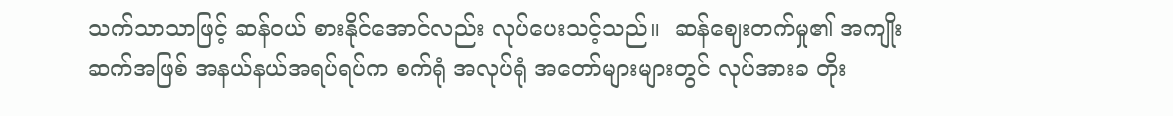သက်သာသာဖြင့် ဆန်ဝယ် စားနိုင်အောင်လည်း လုပ်ပေးသင့်သည်။  ဆန်ဈေးတက်မှု၏ အကျိုးဆက်အဖြစ် အနယ်နယ်အရပ်ရပ်က စက်ရုံ အလုပ်ရုံ အတော်များများတွင် လုပ်အားခ တိုး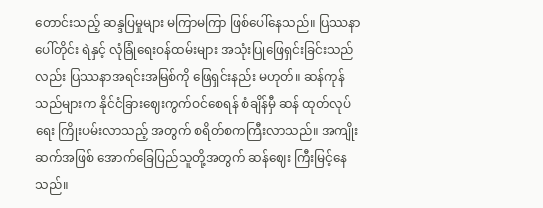တောင်းသည့် ဆန္ဒပြမှုများ မကြာမကြာ ဖြစ်ပေါ်နေသည်။ ပြဿနာပေါ်တိုင်း ရဲနှင့် လုံခြုံရေးဝန်ထမ်းများ အသုံးပြုဖြေရှင်းခြင်းသည်လည်း ပြဿနာအရင်းအမြစ်ကို ဖြေရှင်းနည်း မဟုတ်။ ဆန်ကုန်သည်များက နိုင်ငံခြားဈေးကွက်ဝင်စေရန် စံချိန်မှီ ဆန် ထုတ်လုပ်ရေး ကြိုးပမ်းလာသည့် အတွက် စရိတ်စကကြီးလာသည်။ အကျိုးဆက်အဖြစ် အောက်ခြေပြည်သူတို့အတွက် ဆန်ဈေး ကြီးမြင့်နေသည်။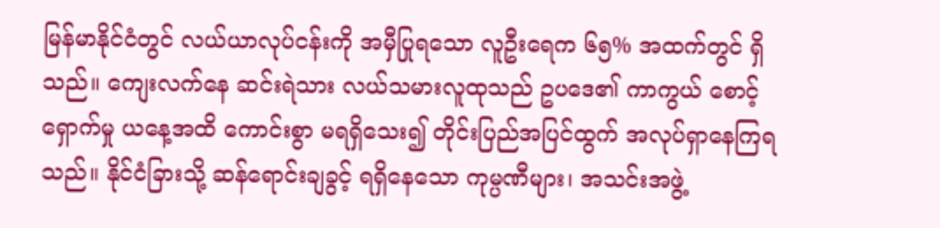မြန်မာနိုင်ငံတွင် လယ်ယာလုပ်ငန်းကို အမှီပြုရသော လူဦးရေက ၆၅% အထက်တွင် ရှိသည်။ ကျေးလက်နေ ဆင်းရဲသား လယ်သမားလူထုသည် ဥပဒေ၏ ကာကွယ် စောင့်ရှောက်မှု ယနေ့အထိ ကောင်းစွာ မရရှိသေး၍ တိုင်းပြည်အပြင်ထွက် အလုပ်ရှာနေကြရသည်။ နိုင်ငံခြားသို့ ဆန်ရောင်းချခွင့် ရရှိနေသော ကုမ္ပဏီများ၊ အသင်းအဖွဲ့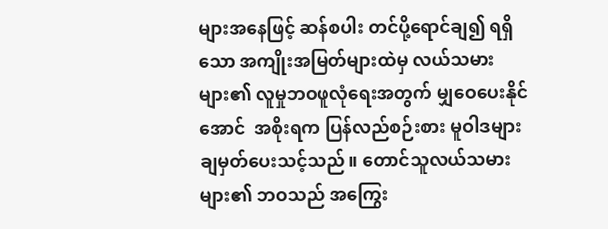များအနေဖြင့် ဆန်စပါး တင်ပို့ရောင်ချ၍ ရရှိသော အကျိုးအမြတ်များထဲမှ လယ်သမားများ၏ လူမှုဘဝဖူလုံရေးအတွက် မျှဝေပေးနိုင်အောင်  အစိုးရက ပြန်လည်စဉ်းစား မူဝါဒများ ချမှတ်ပေးသင့်သည်။ တောင်သူလယ်သမားများ၏ ဘဝသည် အကြွေး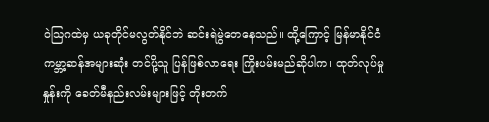ဝဲသြဂထဲမှ ယခုတိုင်မလွတ်နိုင်ဘဲ ဆင်းရဲမွဲတေနေသည်။ ထို့ကြောင့် မြန်မာနိုင်ငံ ကမ္ဘာ့ဆန်အများဆုံး တင်ပို့သူ ပြန်ဖြစ်လာရေး ကြိုးပမ်းမည်ဆိုပါက၊ ထုတ်လုပ်မှုနှုန်းကို ခေတ်မီနည်းလမ်းများဖြင့် တိုးတက်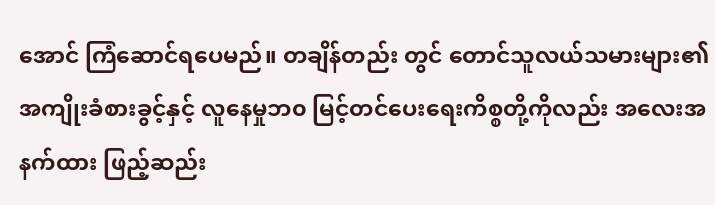အောင် ကြံဆောင်ရပေမည်။ တချိန်တည်း တွင် တောင်သူလယ်သမားများ၏ အကျိုးခံစားခွင့်နှင့် လူနေမှုဘ၀ မြင့်တင်ပေးရေးကိစ္စတို့ကိုလည်း အလေးအနက်ထား ဖြည့်ဆည်း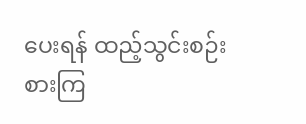ပေးရန် ထည့်သွင်းစဉ်းစားကြ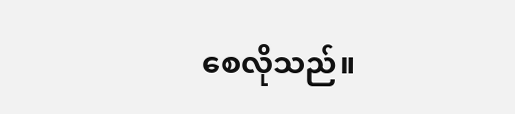စေလိုသည်။